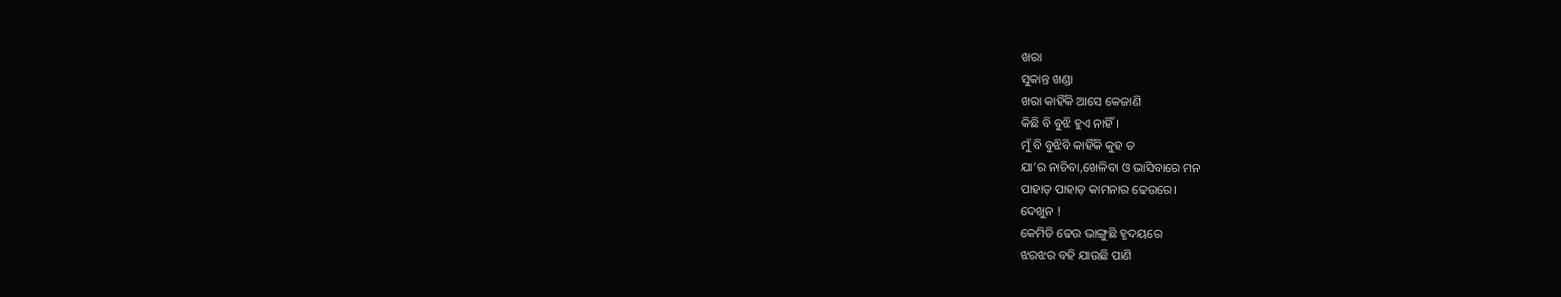ଖରା
ସୁକାନ୍ତ ଖଣ୍ଡା
ଖରା କାହିଁକି ଆସେ କେଜାଣି
କିଛି ବି ବୁଝି ହୁଏ ନାହିଁ।
ମୁଁ ବି ବୁଝିବି କାହିଁକି କୁହ ତ
ଯା’ର ନାଚିବା,ଖେଳିବା ଓ ଭାସିବାରେ ମନ
ପାହାଡ଼ ପାହାଡ଼ କାମନାର ଢେଉରେ।
ଦେଖୁନ !
କେମିତି ଢେଉ ଭାଙ୍ଗୁଛି ହୃଦୟରେ
ଝରଝର ବହି ଯାଉଛି ପାଣି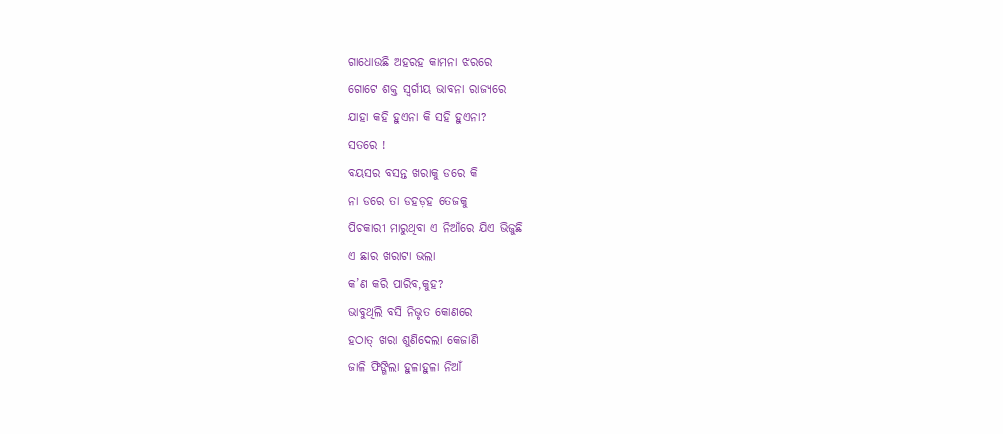ଗାଧୋଉଛି ଅହରହ କାମନା ଝରରେ
ଗୋଟେ ଶକ୍ତ ସ୍ବର୍ଗୀୟ ଭାବନା ରାଜ୍ଯରେ
ଯାହା କହି ହୁଏନା କି ସହି ହୁଏନା?
ସତରେ !
ବୟସର ବସନ୍ତ ଖରାକୁ ଡରେ କି
ନା ଡରେ ତା ଡହଡ଼ହ ତେଜକୁ
ପିଚକାରୀ ମାରୁଥିବା ଏ ନିଆଁରେ ଯିଏ ଭିଜୁଛି
ଏ ଛାର ଖରାଟା ଭଲା
କ’ଣ କରି ପାରିବ,କୁହ?
ଭାବୁଥିଲି ବସି ନିଭୃତ କୋଣରେ
ହଠାତ୍ ଖରା ଶୁଣିଦେଲା କେଜାଣି
ଜାଳି ଫିଙ୍ଗିଲା ହୁଳାହୁଳା ନିଆଁ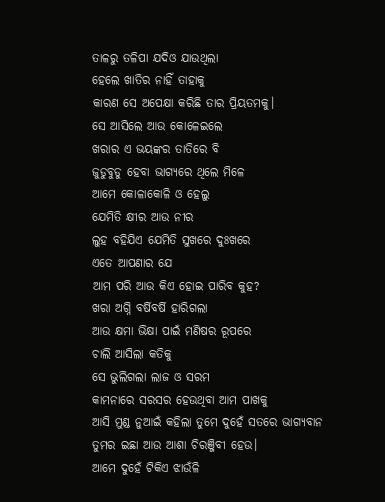ତାଳରୁ ତଳିପା ଯଦିଓ ଯାଉଥିଲା
ହେଲେ ଖାତିର ନାହିଁ ତାହାକୁ
କାରଣ ସେ ଅପେକ୍ଷା କରିଛି ତାର ପ୍ରିୟତମକୁ।
ସେ ଆସିଲେ ଆଉ କୋଳେଇଲେ
ଖରାର ଏ ଭୟଙ୍କର ତାତିରେ ବି
ଜୁଡୁବୁଡୁ ହେବା ଭାଗ୍ଯରେ ଥିଲେ ମିଳେ
ଆମେ କୋଳାକୋଳି ଓ ହେଲୁ
ଯେମିତି କ୍ଷୀର ଆଉ ନୀର
ଲୁହ ବହିଯିଏ ଯେମିତି ସୁଖରେ ଦୁଃଖରେ
ଏତେ ଆପଣାର ଯେ
ଆମ ପରି ଆଉ କିଏ ହୋଇ ପାରିବ କୁହ?
ଖରା ଅଗ୍ନି ବର୍ଷିବର୍ଷି ହାରିଗଲା
ଆଉ କ୍ଷମା ଭିକ୍ଷା ପାଇଁ ମଣିଷର ରୂପରେ
ଚାଲି ଆସିଲା କତିକୁ
ସେ ଭୁଲିଗଲା ଲାଜ ଓ ସରମ
କାମନାରେ ସରସର ହେଉଥିବା ଆମ ପାଖକୁ
ଆସି ମୁଣ୍ଡ ନୁଆଇଁ କହିଲା ତୁମେ ଦୁହେଁ ସତରେ ଭାଗ୍ଯବାନ
ତୁମର ଇଛା ଆଉ ଆଶା ଚିରଞ୍ଜିବୀ ହେଉ।
ଆମେ ଦୁହେଁ ଟିକିଏ ଝାଉଁଳି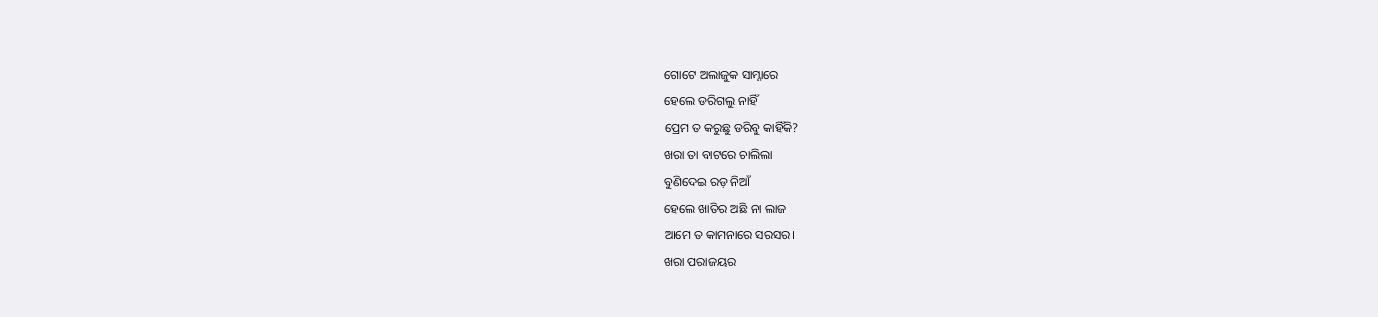ଗୋଟେ ଅଲାଜୁକ ସାମ୍ନାରେ
ହେଲେ ଡରିଗଲୁ ନାହିଁ
ପ୍ରେମ ତ କରୁଛୁ ଡରିବୁ କାହିଁକି?
ଖରା ତା ବାଟରେ ଚାଲିଲା
ବୁଣିଦେଇ ରଡ଼ ନିଆଁ
ହେଲେ ଖାତିର ଅଛି ନା ଲାଜ
ଆମେ ତ କାମନାରେ ସରସର।
ଖରା ପରାଜୟର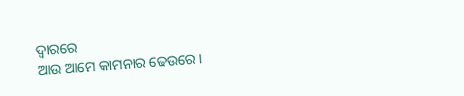ଦ୍ବାରରେ
ଆଉ ଆମେ କାମନାର ଢେଉରେ।